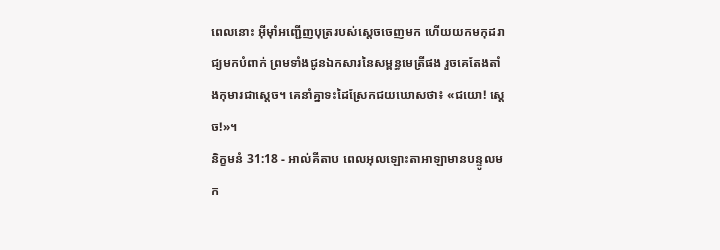ពេលនោះ អ៊ីមុាំអញ្ជើញបុត្ររបស់ស្តេចចេញមក ហើយយកមកុដរាជ្យមកបំពាក់ ព្រមទាំងជូនឯកសារនៃសម្ពន្ធមេត្រីផង រួចគេតែងតាំងកុមារជាស្តេច។ គេនាំគ្នាទះដៃស្រែកជយឃោសថា៖ «ជយោ! ស្តេច!»។
និក្ខមនំ 31:18 - អាល់គីតាប ពេលអុលឡោះតាអាឡាមានបន្ទូលមក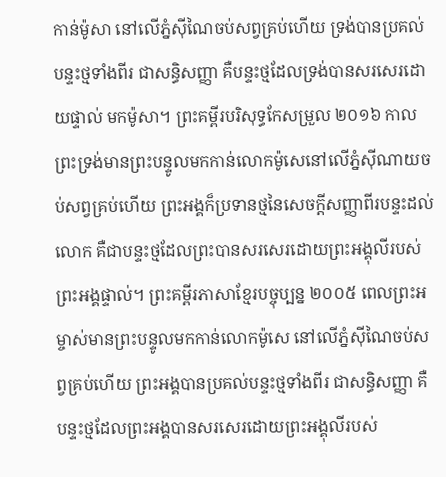កាន់ម៉ូសា នៅលើភ្នំស៊ីណៃចប់សព្វគ្រប់ហើយ ទ្រង់បានប្រគល់បន្ទះថ្មទាំងពីរ ជាសន្ធិសញ្ញា គឺបន្ទះថ្មដែលទ្រង់បានសរសេរដោយផ្ទាល់ មកម៉ូសា។ ព្រះគម្ពីរបរិសុទ្ធកែសម្រួល ២០១៦ កាលព្រះទ្រង់មានព្រះបន្ទូលមកកាន់លោកម៉ូសេនៅលើភ្នំស៊ីណាយចប់សព្វគ្រប់ហើយ ព្រះអង្គក៏ប្រទានថ្មនៃសេចក្ដីសញ្ញាពីរបន្ទះដល់លោក គឺជាបន្ទះថ្មដែលព្រះបានសរសេរដោយព្រះអង្គុលីរបស់ព្រះអង្គផ្ទាល់។ ព្រះគម្ពីរភាសាខ្មែរបច្ចុប្បន្ន ២០០៥ ពេលព្រះអម្ចាស់មានព្រះបន្ទូលមកកាន់លោកម៉ូសេ នៅលើភ្នំស៊ីណៃចប់សព្វគ្រប់ហើយ ព្រះអង្គបានប្រគល់បន្ទះថ្មទាំងពីរ ជាសន្ធិសញ្ញា គឺបន្ទះថ្មដែលព្រះអង្គបានសរសេរដោយព្រះអង្គុលីរបស់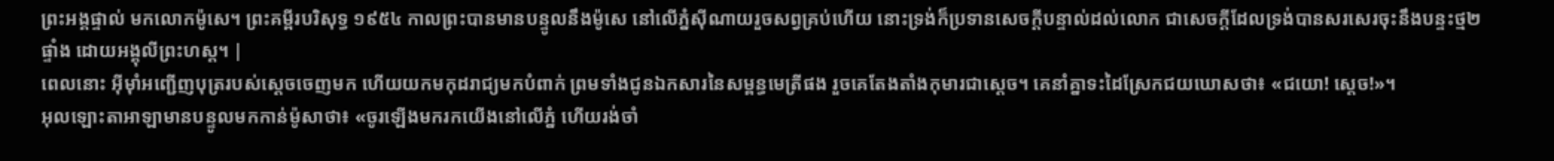ព្រះអង្គផ្ទាល់ មកលោកម៉ូសេ។ ព្រះគម្ពីរបរិសុទ្ធ ១៩៥៤ កាលព្រះបានមានបន្ទូលនឹងម៉ូសេ នៅលើភ្នំស៊ីណាយរួចសព្វគ្រប់ហើយ នោះទ្រង់ក៏ប្រទានសេចក្ដីបន្ទាល់ដល់លោក ជាសេចក្ដីដែលទ្រង់បានសរសេរចុះនឹងបន្ទះថ្ម២ផ្ទាំង ដោយអង្គុលីព្រះហស្ត។ |
ពេលនោះ អ៊ីមុាំអញ្ជើញបុត្ររបស់ស្តេចចេញមក ហើយយកមកុដរាជ្យមកបំពាក់ ព្រមទាំងជូនឯកសារនៃសម្ពន្ធមេត្រីផង រួចគេតែងតាំងកុមារជាស្តេច។ គេនាំគ្នាទះដៃស្រែកជយឃោសថា៖ «ជយោ! ស្តេច!»។
អុលឡោះតាអាឡាមានបន្ទូលមកកាន់ម៉ូសាថា៖ «ចូរឡើងមករកយើងនៅលើភ្នំ ហើយរង់ចាំ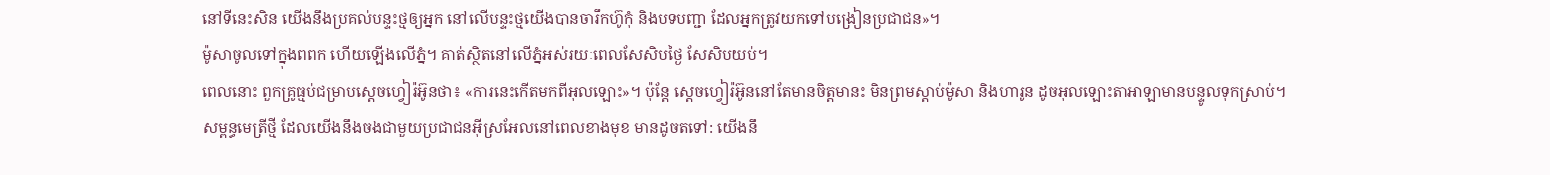នៅទីនេះសិន យើងនឹងប្រគល់បន្ទះថ្មឲ្យអ្នក នៅលើបន្ទះថ្មយើងបានចារឹកហ៊ូកុំ និងបទបញ្ជា ដែលអ្នកត្រូវយកទៅបង្រៀនប្រជាជន»។
ម៉ូសាចូលទៅក្នុងពពក ហើយឡើងលើភ្នំ។ គាត់ស្ថិតនៅលើភ្នំអស់រយៈពេលសែសិបថ្ងៃ សែសិបយប់។
ពេលនោះ ពួកគ្រូធ្មប់ជម្រាបស្តេចហ្វៀរ៉អ៊ូនថា៖ «ការនេះកើតមកពីអុលឡោះ»។ ប៉ុន្តែ ស្តេចហ្វៀរ៉អ៊ូននៅតែមានចិត្តមានះ មិនព្រមស្តាប់ម៉ូសា និងហារូន ដូចអុលឡោះតាអាឡាមានបន្ទូលទុកស្រាប់។
សម្ពន្ធមេត្រីថ្មី ដែលយើងនឹងចងជាមួយប្រជាជនអ៊ីស្រអែលនៅពេលខាងមុខ មានដូចតទៅ: យើងនឹ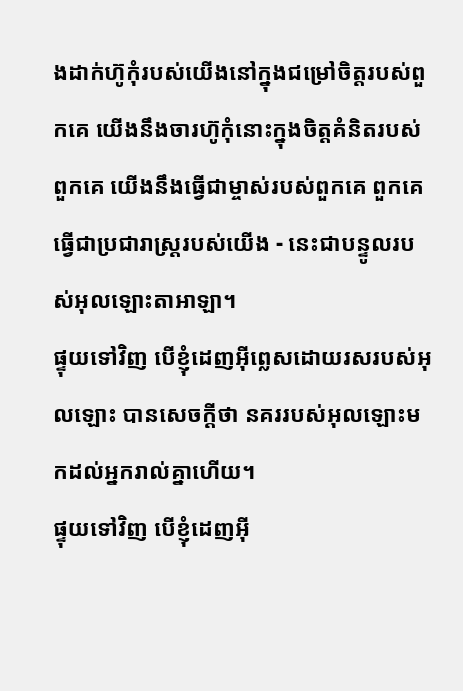ងដាក់ហ៊ូកុំរបស់យើងនៅក្នុងជម្រៅចិត្តរបស់ពួកគេ យើងនឹងចារហ៊ូកុំនោះក្នុងចិត្តគំនិតរបស់ពួកគេ យើងនឹងធ្វើជាម្ចាស់របស់ពួកគេ ពួកគេធ្វើជាប្រជារាស្ត្ររបស់យើង - នេះជាបន្ទូលរបស់អុលឡោះតាអាឡា។
ផ្ទុយទៅវិញ បើខ្ញុំដេញអ៊ីព្លេសដោយរសរបស់អុលឡោះ បានសេចក្ដីថា នគររបស់អុលឡោះមកដល់អ្នករាល់គ្នាហើយ។
ផ្ទុយទៅវិញ បើខ្ញុំដេញអ៊ី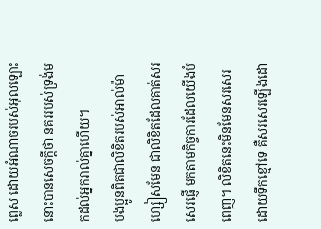ព្លេស ដោយអំណាចរបស់អុលឡោះ នោះបានសេចក្ដីថា នគររបស់ទ្រង់មកដល់អ្នករាល់គ្នាហើយ។
បងប្អូនពិតជាលិខិតរបស់អាល់ម៉ាហ្សៀសមែន ជាលិខិតដែលគាត់សរសេរផ្ញើ មកតាមកិច្ចការដែលយើងបំពេញ។ លិខិតនេះមិនមែនសរសេរដោយទឹកខ្មៅទេ គឺសរសេរឡើងដោ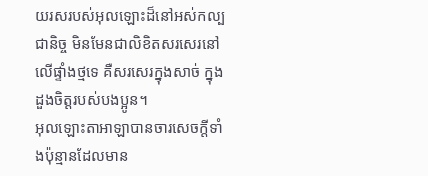យរសរបស់អុលឡោះដ៏នៅអស់កល្បជានិច្ច មិនមែនជាលិខិតសរសេរនៅលើផ្ទាំងថ្មទេ គឺសរសេរក្នុងសាច់ ក្នុងដួងចិត្ដរបស់បងប្អូន។
អុលឡោះតាអាឡាបានចារសេចក្តីទាំងប៉ុន្មានដែលមាន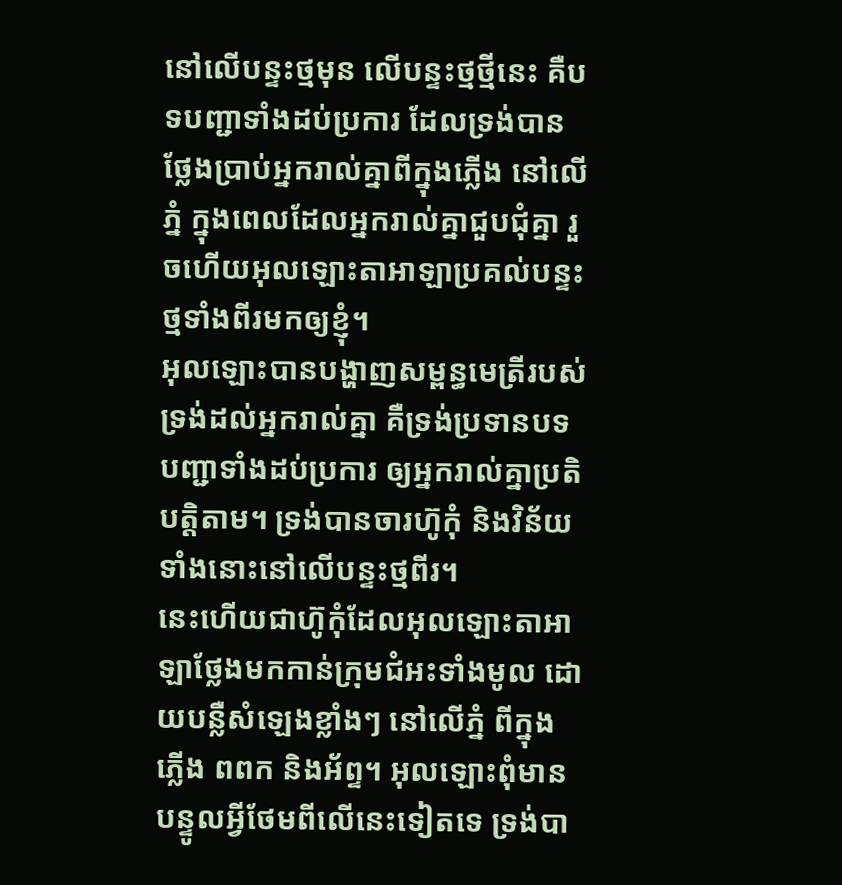នៅលើបន្ទះថ្មមុន លើបន្ទះថ្មថ្មីនេះ គឺបទបញ្ជាទាំងដប់ប្រការ ដែលទ្រង់បានថ្លែងប្រាប់អ្នករាល់គ្នាពីក្នុងភ្លើង នៅលើភ្នំ ក្នុងពេលដែលអ្នករាល់គ្នាជួបជុំគ្នា រួចហើយអុលឡោះតាអាឡាប្រគល់បន្ទះថ្មទាំងពីរមកឲ្យខ្ញុំ។
អុលឡោះបានបង្ហាញសម្ពន្ធមេត្រីរបស់ទ្រង់ដល់អ្នករាល់គ្នា គឺទ្រង់ប្រទានបទបញ្ជាទាំងដប់ប្រការ ឲ្យអ្នករាល់គ្នាប្រតិបត្តិតាម។ ទ្រង់បានចារហ៊ូកុំ និងវិន័យទាំងនោះនៅលើបន្ទះថ្មពីរ។
នេះហើយជាហ៊ូកុំដែលអុលឡោះតាអាឡាថ្លែងមកកាន់ក្រុមជំអះទាំងមូល ដោយបន្លឺសំឡេងខ្លាំងៗ នៅលើភ្នំ ពីក្នុងភ្លើង ពពក និងអ័ព្ទ។ អុលឡោះពុំមានបន្ទូលអ្វីថែមពីលើនេះទៀតទេ ទ្រង់បា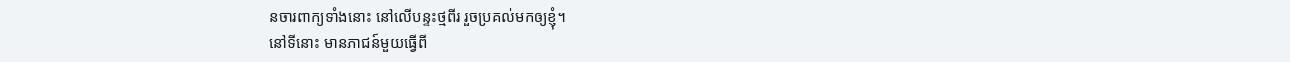នចារពាក្យទាំងនោះ នៅលើបន្ទះថ្មពីរ រួចប្រគល់មកឲ្យខ្ញុំ។
នៅទីនោះ មានភាជន៍មួយធ្វើពី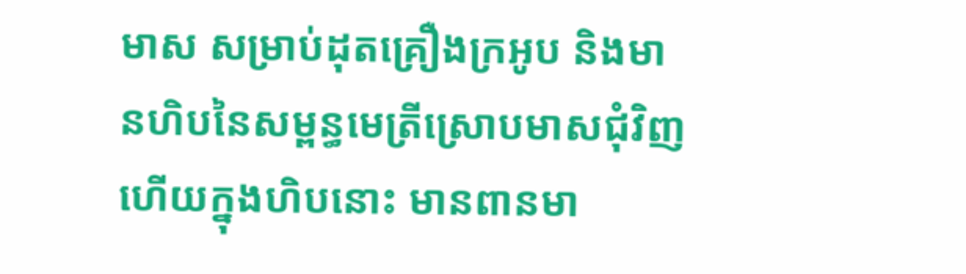មាស សម្រាប់ដុតគ្រឿងក្រអូប និងមានហិបនៃសម្ពន្ធមេត្រីស្រោបមាសជុំវិញ ហើយក្នុងហិបនោះ មានពានមា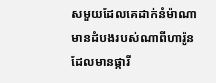សមួយដែលគេដាក់នំម៉ាណា មានដំបងរបស់ណាពីហារ៉ូន ដែលមានផ្ការី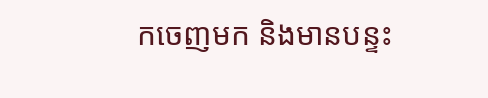កចេញមក និងមានបន្ទះ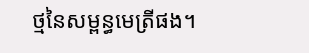ថ្មនៃសម្ពន្ធមេត្រីផង។